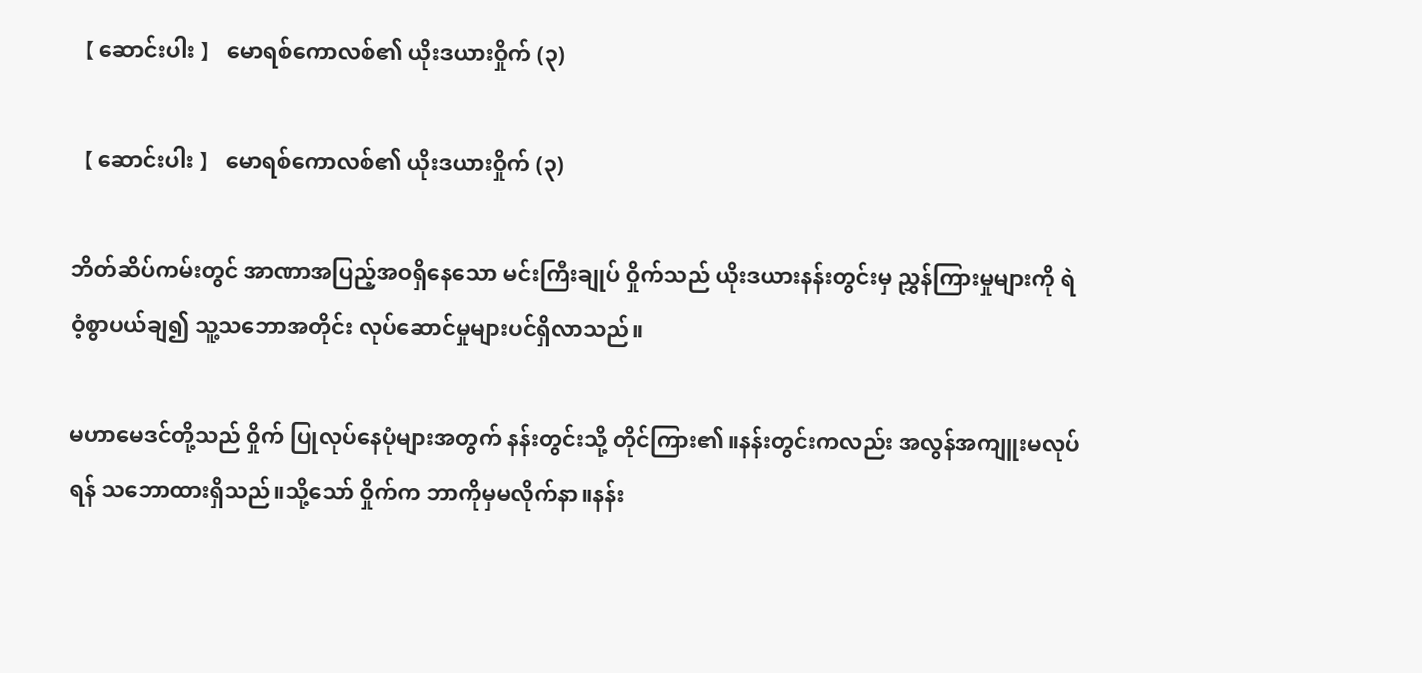【 ဆောင်းပါး 】 မောရစ်ကောလစ်၏ ယိုးဒယားဝှိုက် (၃)

【 ဆောင်းပါး 】 မောရစ်ကောလစ်၏ ယိုးဒယားဝှိုက် (၃)

ဘိတ်ဆိပ်ကမ်းတွင် အာဏာအပြည့်အဝရှိနေသော မင်းကြီးချုပ် ဝှိုက်သည် ယိုးဒယားနန်းတွင်းမှ ညွှန်ကြားမှုများကို ရဲဝံ့စွာပယ်ချ၍ သူ့သဘောအတိုင်း လုပ်ဆောင်မှုများပင်ရှိလာသည်။

မဟာမေဒင်တို့သည် ဝှိုက် ပြုလုပ်နေပုံများအတွက် နန်းတွင်းသို့ တိုင်ကြား၏။နန်းတွင်းကလည်း အလွန်အကျူးမလုပ်ရန် သဘောထားရှိသည်။သို့သော် ဝှိုက်က ဘာကိုမှမလိုက်နာ။နန်း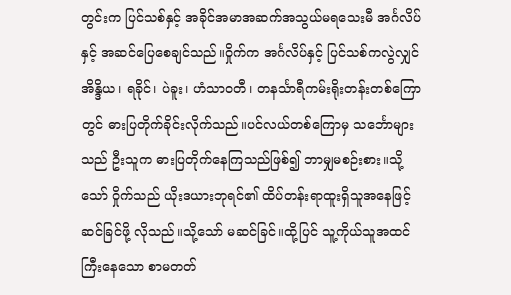တွင်းက ပြင်သစ်နှင့် အခိုင်အမာအဆက်အသွယ်မရသေးမီ အင်္ဂလိပ်နှင့် အဆင်ပြေစေချင်သည်။ဝှိုက်က အင်္ဂလိပ်နှင့် ပြင်သစ်ကလွဲလျှင် အိန္ဒိယ၊ ရခိုင်၊ ပဲခူး၊ ဟံသာဝတီ၊ တနင်္သာရီကမ်းရိုးတန်းတစ်ကြောတွင် ဓားပြတိုက်ခိုင်းလိုက်သည်။ပင်လယ်တစ်ကြောမှ သင်္ဘောများသည် ဦးသူက ဓားပြတိုက်နေကြသည်ဖြစ်၍ ဘာမျှမစဉ်းစား။သို့သော် ဝှိုက်သည် ယိုးဒယားဘုရင်၏ ထိပ်တန်းရာထူးရှိသူအနေဖြင့် ဆင်ခြင်ဖို့ လိုသည်။သို့သော် မဆင်ခြင်။ထို့ပြင် သူ့ကိုယ်သူအထင်ကြီးနေသော စာမတတ်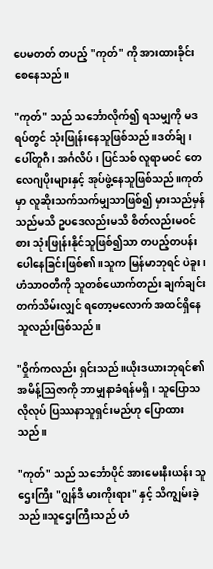ပေမတတ် တပည့် "ကုတ်" ကို အားထားခိုင်းစေနေသည်။

"ကုတ်" သည် သင်္ဘောလိုက်၍ ရသမျှကို မဒရပ်တွင် သုံးဖြုန်းနေသူဖြစ်သည်။ဒတ်ခ်ျ၊ ပေါ်တူဂီ၊ အင်္ဂလိပ်၊ ပြင်သစ် လူရာမဝင် တေလေဂျပိုးများနှင့် အုပ်ဖွဲ့နေသူဖြစ်သည်။ကုတ်မှာ လူဆိုးသက်သက်မျှသာဖြစ်၍ မှားသည်မှန်သည်မသိ ဥပဒေလည်းမသိ စိတ်လည်းမဝင်စား သုံးဖြုန်းနိုင်သူဖြစ်၍သာ တပည့်တပန်းပေါနေခြင်းဖြစ်၏။သူက မြန်မာဘုရင် ပဲခူး၊ ဟံသာဝတီကို သူတစ်ယောက်တည်း ချက်ချင်းတက်သိမ်းလျှင် ရတော့မလောက် အထင်ရှိနေသူလည်းဖြစ်သည်။

"ဝှိုက်ကလည်း ရှင်းသည်။ယိုးဒယားဘုရင်၏ အမိန့်ဩဇာကို ဘာမျှနာခံရန်မရှိ၊ သူပြောသလိုလုပ် ပြဿနာသူရှင်းမည်ဟု ပြောထားသည်။

"ကုတ်" သည် သင်္ဘောပိုင် အားမေးနီးယန်း သူဌေးကြီး "ဂျွန်ဒီ မားကိုးရား" နှင့် သိကျွမ်းခဲ့သည်။သူဌေးကြီးသည် ဟံ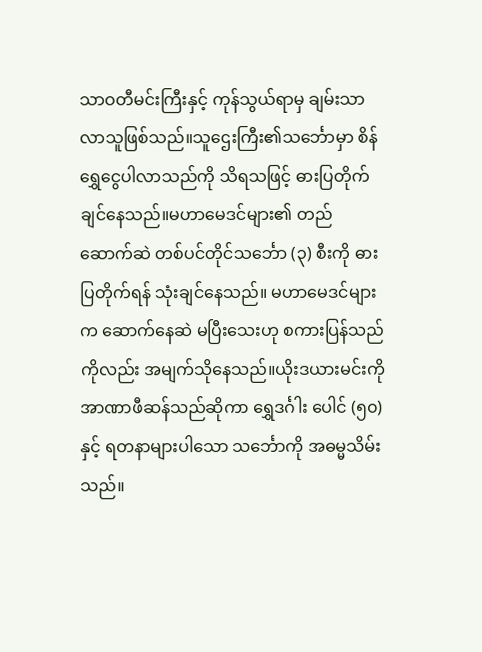သာဝတီမင်းကြီးနှင့် ကုန်သွယ်ရာမှ ချမ်းသာလာသူဖြစ်သည်။သူဌေးကြီး၏သင်္ဘောမှာ စိန်ရွှေငွေပါလာသည်ကို သိရသဖြင့် ဓားပြတိုက်ချင်နေသည်။မဟာမေဒင်များ၏ တည်ဆောက်ဆဲ တစ်ပင်တိုင်သင်္ဘော (၃) စီးကို ဓားပြတိုက်ရန် သုံးချင်နေသည်။ မဟာမေဒင်များက ဆောက်နေဆဲ မပြီးသေးဟု စကားပြန်သည်ကိုလည်း အမျက်သိုနေသည်။ယိုးဒယားမင်းကို အာဏာဖီဆန်သည်ဆိုကာ ရွှေဒင်္ဂါး ပေါင် (၅၀) နှင့် ရတနာများပါသော သင်္ဘောကို အဓမ္မသိမ်းသည်။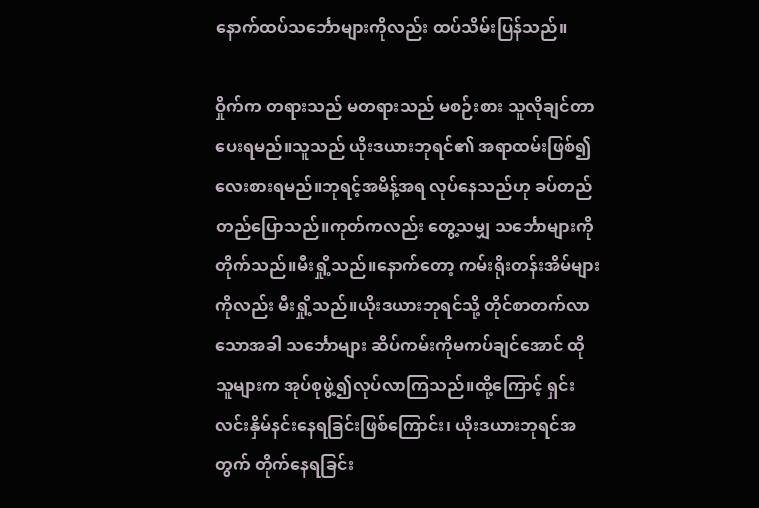နောက်ထပ်သင်္ဘောများကိုလည်း ထပ်သိမ်းပြန်သည်။

ဝှိုက်က တရားသည် မတရားသည် မစဉ်းစား သူလိုချင်တာပေးရမည်။သူသည် ယိုးဒယားဘုရင်၏ အရာထမ်းဖြစ်၍ လေးစားရမည်။ဘုရင့်အမိန့်အရ လုပ်နေသည်ဟု ခပ်တည်တည်ပြောသည်။ကုတ်ကလည်း တွေ့သမျှ သင်္ဘောများကို တိုက်သည်။မီးရှို့သည်။နောက်တော့ ကမ်းရိုးတန်းအိမ်များကိုလည်း မီးရှို့သည်။ယိုးဒယားဘုရင်သို့ တိုင်စာတက်လာသောအခါ သင်္ဘောများ ဆိပ်ကမ်းကိုမကပ်ချင်အောင် ထိုသူများက အုပ်စုဖွဲ့၍လုပ်လာကြသည်။ထို့ကြောင့် ရှင်းလင်းနှိမ်နင်းနေရခြင်းဖြစ်ကြောင်း၊ ယိုးဒယားဘုရင်အတွက် တိုက်နေရခြင်း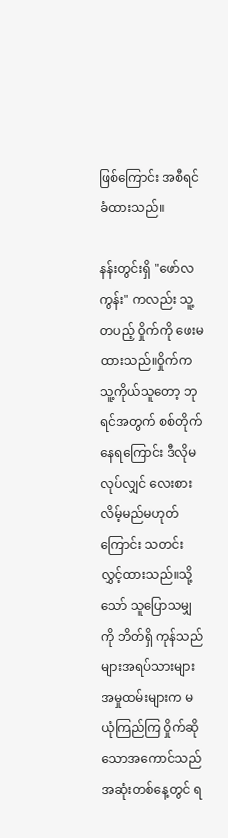ဖြစ်ကြောင်း အစီရင်ခံထားသည်။

နန်းတွင်းရှိ "ဖော်လကွန်း" ကလည်း သူ့တပည့် ဝှိုက်ကို ဖေးမထားသည်။ဝှိုက်က သူ့ကိုယ်သူတော့ ဘုရင်အတွက် စစ်တိုက်နေရကြောင်း ဒီလိုမလုပ်လျှင် လေးစားလိမ့်မည်မဟုတ်ကြောင်း သတင်းလွှင့်ထားသည်။သို့သော် သူပြောသမျှကို ဘိတ်ရှိ ကုန်သည်များအရပ်သားများ အမှုထမ်းများက မယုံကြည်ကြ ဝှိုက်ဆိုသောအကောင်သည် အဆုံးတစ်နေ့တွင် ရ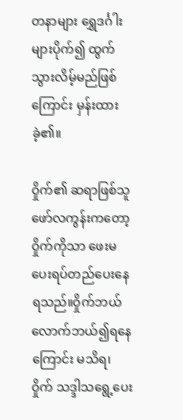တနာများ ရွှေဒင်္ဂါးများပိုက်၍ ထွက်သွားလိမ့်မည်ဖြစ်ကြောင်း မှန်းထားခဲ့၏။

ဝှိုက်၏ ဆရာဖြစ်သူ ဖော်လကွန်းကတော့ ဝှိုက်ကိုသာ ဖေးမပေးရပ်တည်ပေးနေရသည်။ဝှိုက်ဘယ်လောက်ဘယ်၍ရနေကြောင်း မသိရ၊ ဝှိုက် သဒ္ဒါသရွေ့ပေး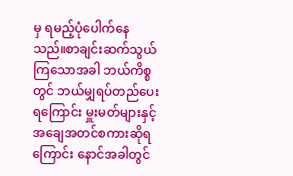မှ ရမည့်ပုံပေါက်နေသည်။စာချင်းဆက်သွယ်ကြသောအခါ ဘယ်ကိစ္စတွင် ဘယ်မျှရပ်တည်ပေးရကြောင်း မှူးမတ်များနှင့် အချေအတင်စကားဆိုရကြောင်း နောင်အခါတွင်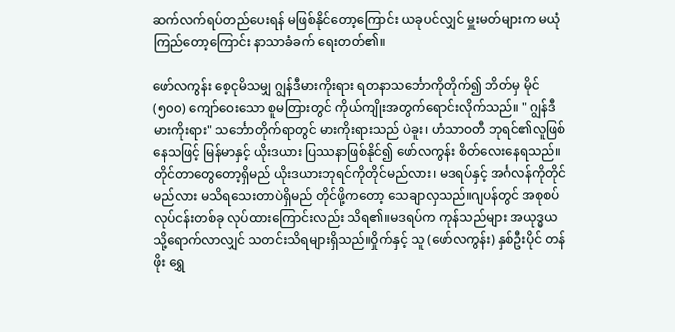ဆက်လက်ရပ်တည်ပေးရန် မဖြစ်နိုင်တော့ကြောင်း ယခုပင်လျှင် မှူးမတ်များက မယုံကြည်တော့ကြောင်း နာသာခံခက် ရေးတတ်၏။

ဖော်လကွန်း စေ့ငုမိသမျှ ဂျွန်ဒီမားကိုးရား ရတနာသင်္ဘောကိုတိုက်၍ ဘိတ်မှ မိုင် (၅၀၀) ကျော်ဝေးသော စူမတြားတွင် ကိုယ်ကျိုးအတွက်ရောင်းလိုက်သည်။ " ဂျွန်ဒီမားကိုးရား" သင်္ဘောတိုက်ရာတွင် မားကိုးရားသည် ပဲခူး၊ ဟံသာဝတီ ဘုရင်၏လူဖြစ်နေသဖြင့် မြန်မာနှင့် ယိုးဒယား ပြဿနာဖြစ်နိုင်၍ ဖော်လကွန်း စိတ်လေးနေရသည်။တိုင်တာတွေတော့ရှိမည် ယိုးဒယားဘုရင်ကိုတိုင်မည်လား၊ မဒရပ်နှင့် အင်္ဂလန်ကိုတိုင်မည်လား မသိရသေးတာပဲရှိမည် တိုင်ဖို့ကတော့ သေချာလှသည်။ဂျပန်တွင် အစုစပ်လုပ်ငန်းတစ်ခု လုပ်ထားကြောင်းလည်း သိရ၏။မဒရပ်က ကုန်သည်များ အယုဒ္ဓယသို့ရောက်လာလျှင် သတင်းသိရများရှိသည်။ဝှိုက်နှင့် သူ (ဖော်လကွန်း) နှစ်ဦးပိုင် တန်ဖိုး ရွှေ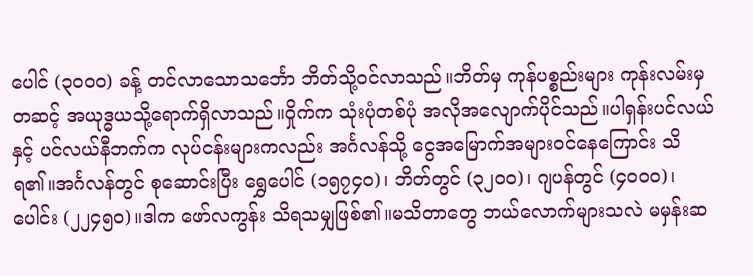ပေါင် (၃၀၀၀) ခန့် တင်လာသောသင်္ဘော ဘိတ်သို့ဝင်လာသည်။ဘိတ်မှ ကုန်ပစ္စည်းများ ကုန်းလမ်းမှတဆင့် အယုဒ္ဓယသို့ရောက်ရှိလာသည်။ဝှိုက်က သုံးပုံတစ်ပုံ အလိုအလျောက်ပိုင်သည်။ပါရှန်းပင်လယ်နှင့် ပင်လယ်နီဘက်က လုပ်ငန်းများကလည်း အင်္ဂလန်သို့ ငွေအမြောက်အများဝင်နေကြောင်း သိရ၏။အင်္ဂလန်တွင် စုဆောင်းပြီး ရွှေပေါင် (၁၅၇၄၀)၊ ဘိတ်တွင် (၃၂၀၀)၊ ဂျပန်တွင် (၄၀၀၀)၊ ပေါင်း (၂၂၄၅၀)။ဒါက ဖော်လကွန်း သိရသမျှဖြစ်၏။မသိတာတွေ ဘယ်လောက်များသလဲ မမှန်းဆ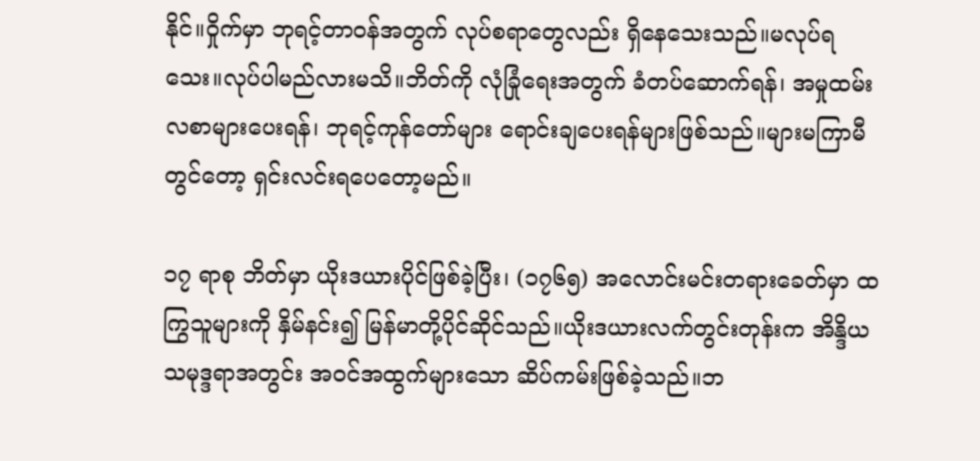နိုင်။ဝှိုက်မှာ ဘုရင့်တာဝန်အတွက် လုပ်စရာတွေလည်း ရှိနေသေးသည်။မလုပ်ရသေး။လုပ်ပါမည်လားမသိ။ဘိတ်ကို လုံခြုံရေးအတွက် ခံတပ်ဆောက်ရန်၊ အမှုထမ်းလစာများပေးရန်၊ ဘုရင့်ကုန်တော်များ ရောင်းချပေးရန်များဖြစ်သည်။များမကြာမီတွင်တော့ ရှင်းလင်းရပေတော့မည်။

၁၇ ရာစု ဘိတ်မှာ ယိုးဒယားပိုင်ဖြစ်ခဲ့ပြီး၊ (၁၇၆၅) အလောင်းမင်းတရားခေတ်မှာ ထကြွသူများကို နှိမ်နင်း၍ မြန်မာတို့ပိုင်ဆိုင်သည်။ယိုးဒယားလက်တွင်းတုန်းက အိန္ဒိယသမုဒ္ဒရာအတွင်း အဝင်အထွက်များသော ဆိပ်ကမ်းဖြစ်ခဲ့သည်။ဘ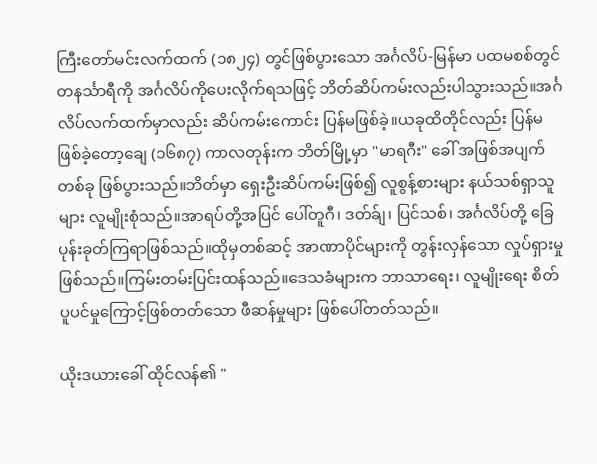ကြီးတော်မင်းလက်ထက် (၁၈၂၄) တွင်ဖြစ်ပွားသော အင်္ဂလိပ်-မြန်မာ ပထမစစ်တွင် တနင်္သာရီကို အင်္ဂလိပ်ကိုပေးလိုက်ရသဖြင့် ဘိတ်ဆိပ်ကမ်းလည်းပါသွားသည်။အင်္ဂလိပ်လက်ထက်မှာလည်း ဆိပ်ကမ်းကောင်း ပြန်မဖြစ်ခဲ့။ယခုထိတိုင်လည်း ပြန်မဖြစ်ခဲ့တော့ချေ (၁၆၈၇) ကာလတုန်းက ဘိတ်မြို့မှာ "မာရဂီး" ခေါ် အဖြစ်အပျက်တစ်ခု ဖြစ်ပွားသည်။ဘိတ်မှာ ရှေးဦးဆိပ်ကမ်းဖြစ်၍ လူစွန့်စားများ နယ်သစ်ရှာသူများ လူမျိုးစုံသည်။အာရပ်တို့အပြင် ပေါ်တူဂီ၊ ဒတ်ခ်ျ၊ ပြင်သစ်၊ အင်္ဂလိပ်တို့ ခြေပုန်းခုတ်ကြရာဖြစ်သည်။ထိုမှတစ်ဆင့် အာဏာပိုင်များကို တွန်းလှန်သော လှုပ်ရှားမှုဖြစ်သည်။ကြမ်းတမ်းပြင်းထန်သည်။ဒေသခံများက ဘာသာရေး၊ လူမျိုးရေး စိတ်ပူပင်မှုကြောင့်ဖြစ်တတ်သော ဖီဆန်မှုများ ဖြစ်ပေါ်တတ်သည်။

ယိုးဒယားခေါ် ထိုင်လန်၏ "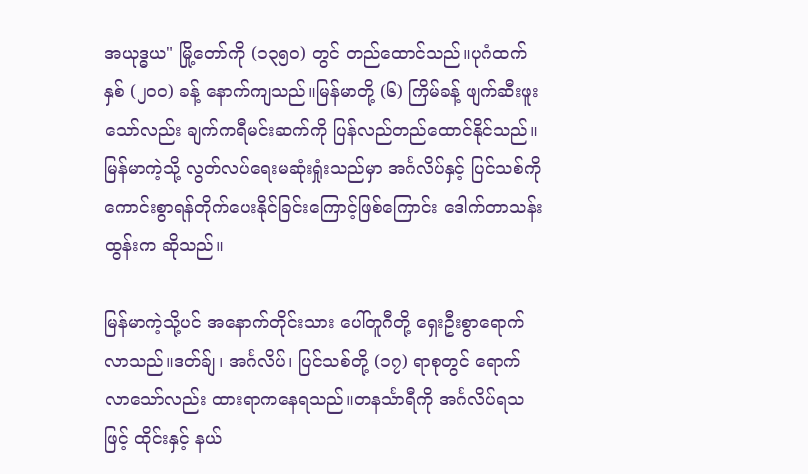အယုဒ္ဓယ" မြို့တော်ကို (၁၃၅၀) တွင် တည်ထောင်သည်။ပုဂံထက် နှစ် (၂၀၀) ခန့် နောက်ကျသည်။မြန်မာတို့ (၆) ကြိမ်ခန့် ဖျက်ဆီးဖူးသော်လည်း ချက်ကရီမင်းဆက်ကို ပြန်လည်တည်ထောင်နိုင်သည်။မြန်မာကဲ့သို့ လွတ်လပ်ရေးမဆုံးရှုံးသည်မှာ အင်္ဂလိပ်နှင့် ပြင်သစ်ကို ကောင်းစွာရန်တိုက်ပေးနိုင်ခြင်းကြောင့်ဖြစ်ကြောင်း ဒေါက်တာသန်းထွန်းက ဆိုသည်။

မြန်မာကဲ့သို့ပင် အနောက်တိုင်းသား ပေါ်တူဂီတို့ ရှေးဦးစွာရောက်လာသည်။ဒတ်ခ်ျ၊ အင်္ဂလိပ်၊ ပြင်သစ်တို့ (၁၇) ရာစုတွင် ရောက်လာသော်လည်း ထားရာကနေရသည်။တနင်္သာရီကို အင်္ဂလိပ်ရသဖြင့် ထိုင်းနှင့် နယ်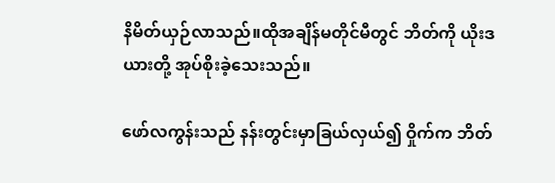နိမိတ်ယှဉ်လာသည်။ထိုအချိန်မတိုင်မီတွင် ဘိတ်ကို ယိုးဒယားတို့ အုပ်စိုးခဲ့သေးသည်။

ဖော်လကွန်းသည် နန်းတွင်းမှာခြယ်လှယ်၍ ဝှိုက်က ဘိတ်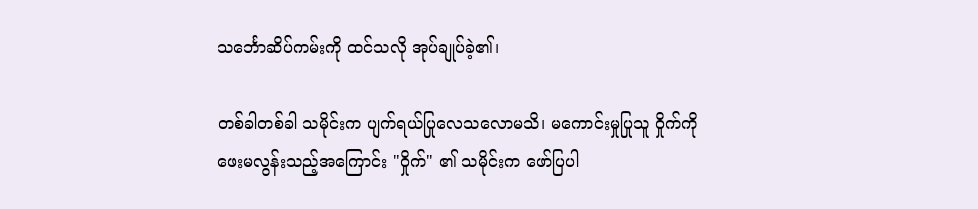သင်္ဘောဆိပ်ကမ်းကို ထင်သလို အုပ်ချုပ်ခဲ့၏၊

တစ်ခါတစ်ခါ သမိုင်းက ပျက်ရယ်ပြုလေသလောမသိ၊ မကောင်းမှုပြုသူ ဝှိုက်ကို ဖေးမလွန်းသည့်အကြောင်း "ဝှိုက်" ၏ သမိုင်းက ဖော်ပြပါ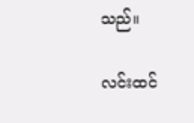သည်။

လင်းထင်